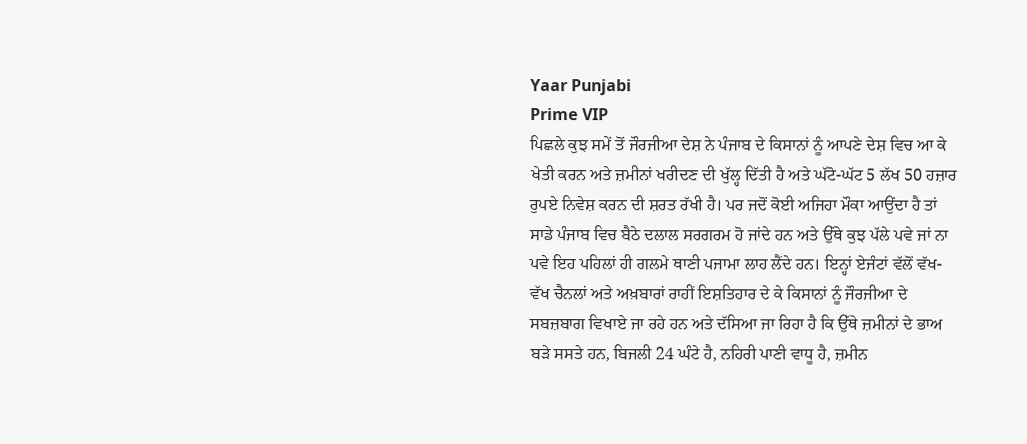Yaar Punjabi
Prime VIP
ਪਿਛਲੇ ਕੁਝ ਸਮੇਂ ਤੋਂ ਜੌਰਜੀਆ ਦੇਸ਼ ਨੇ ਪੰਜਾਬ ਦੇ ਕਿਸਾਨਾਂ ਨੂੰ ਆਪਣੇ ਦੇਸ਼ ਵਿਚ ਆ ਕੇ ਖੇਤੀ ਕਰਨ ਅਤੇ ਜ਼ਮੀਨਾਂ ਖਰੀਦਣ ਦੀ ਖੁੱਲ੍ਹ ਦਿੱਤੀ ਹੈ ਅਤੇ ਘੱਟੋ-ਘੱਟ 5 ਲੱਖ 50 ਹਜ਼ਾਰ ਰੁਪਏ ਨਿਵੇਸ਼ ਕਰਨ ਦੀ ਸ਼ਰਤ ਰੱਖੀ ਹੈ। ਪਰ ਜਦੋਂ ਕੋਈ ਅਜਿਹਾ ਮੌਕਾ ਆਉਂਦਾ ਹੈ ਤਾਂ ਸਾਡੇ ਪੰਜਾਬ ਵਿਚ ਬੈਠੇ ਦਲਾਲ ਸਰਗਰਮ ਹੋ ਜਾਂਦੇ ਹਨ ਅਤੇ ਉੱਥੇ ਕੁਝ ਪੱਲੇ ਪਵੇ ਜਾਂ ਨਾ ਪਵੇ ਇਹ ਪਹਿਲਾਂ ਹੀ ਗਲਮੇ ਥਾਣੀ ਪਜਾਮਾ ਲਾਹ ਲੈਂਦੇ ਹਨ। ਇਨ੍ਹਾਂ ਏਜੰਟਾਂ ਵੱਲੋਂ ਵੱਖ-ਵੱਖ ਚੈਨਲਾਂ ਅਤੇ ਅਖ਼ਬਾਰਾਂ ਰਾਹੀਂ ਇਸ਼ਤਿਹਾਰ ਦੇ ਕੇ ਕਿਸਾਨਾਂ ਨੂੰ ਜੌਰਜੀਆ ਦੇ ਸਬਜ਼ਬਾਗ ਵਿਖਾਏ ਜਾ ਰਹੇ ਹਨ ਅਤੇ ਦੱਸਿਆ ਜਾ ਰਿਹਾ ਹੈ ਕਿ ਉੱਥੇ ਜ਼ਮੀਨਾਂ ਦੇ ਭਾਅ ਬੜੇ ਸਸਤੇ ਹਨ, ਬਿਜਲੀ 24 ਘੰਟੇ ਹੈ, ਨਹਿਰੀ ਪਾਣੀ ਵਾਧੂ ਹੈ, ਜ਼ਮੀਨ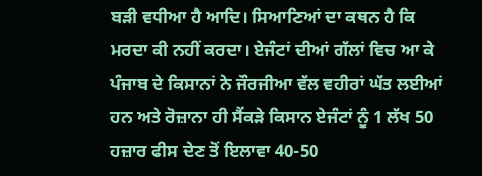ਬੜੀ ਵਧੀਆ ਹੈ ਆਦਿ। ਸਿਆਣਿਆਂ ਦਾ ਕਥਨ ਹੈ ਕਿ ਮਰਦਾ ਕੀ ਨਹੀਂ ਕਰਦਾ। ਏਜੰਟਾਂ ਦੀਆਂ ਗੱਲਾਂ ਵਿਚ ਆ ਕੇ ਪੰਜਾਬ ਦੇ ਕਿਸਾਨਾਂ ਨੇ ਜੌਰਜੀਆ ਵੱਲ ਵਹੀਰਾਂ ਘੱਤ ਲਈਆਂ ਹਨ ਅਤੇ ਰੋਜ਼ਾਨਾ ਹੀ ਸੈਂਕੜੇ ਕਿਸਾਨ ਏਜੰਟਾਂ ਨੂੰ 1 ਲੱਖ 50 ਹਜ਼ਾਰ ਫੀਸ ਦੇਣ ਤੋਂ ਇਲਾਵਾ 40-50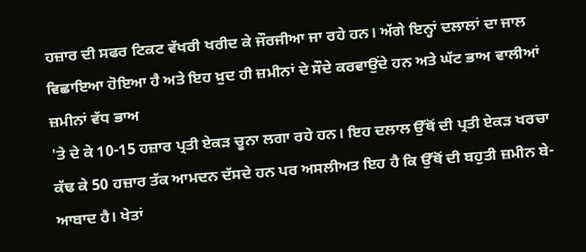ਹਜ਼ਾਰ ਦੀ ਸਫਰ ਟਿਕਟ ਵੱਖਰੀ ਖਰੀਦ ਕੇ ਜੌਰਜੀਆ ਜਾ ਰਹੇ ਹਨ। ਅੱਗੇ ਇਨ੍ਹਾਂ ਦਲਾਲਾਂ ਦਾ ਜਾਲ ਵਿਛਾਇਆ ਹੋਇਆ ਹੈ ਅਤੇ ਇਹ ਖ਼ੁਦ ਹੀ ਜ਼ਮੀਨਾਂ ਦੇ ਸੌਦੇ ਕਰਵਾਉਂਦੇ ਹਨ ਅਤੇ ਘੱਟ ਭਾਅ ਵਾਲੀਆਂ ਜ਼ਮੀਨਾਂ ਵੱਧ ਭਾਅ
'ਤੇ ਦੇ ਕੇ 10-15 ਹਜ਼ਾਰ ਪ੍ਰਤੀ ਏਕੜ ਚੂਨਾ ਲਗਾ ਰਹੇ ਹਨ। ਇਹ ਦਲਾਲ ਉੱਥੋਂ ਦੀ ਪ੍ਰਤੀ ਏਕੜ ਖਰਚਾ ਕੱਢ ਕੇ 50 ਹਜ਼ਾਰ ਤੱਕ ਆਮਦਨ ਦੱਸਦੇ ਹਨ ਪਰ ਅਸਲੀਅਤ ਇਹ ਹੈ ਕਿ ਉੱਥੋਂ ਦੀ ਬਹੁਤੀ ਜ਼ਮੀਨ ਬੇ-ਆਬਾਦ ਹੈ। ਖੇਤਾਂ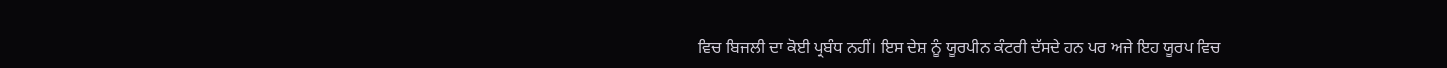ਵਿਚ ਬਿਜਲੀ ਦਾ ਕੋਈ ਪ੍ਰਬੰਧ ਨਹੀਂ। ਇਸ ਦੇਸ਼ ਨੂੰ ਯੂਰਪੀਨ ਕੰਟਰੀ ਦੱਸਦੇ ਹਨ ਪਰ ਅਜੇ ਇਹ ਯੂਰਪ ਵਿਚ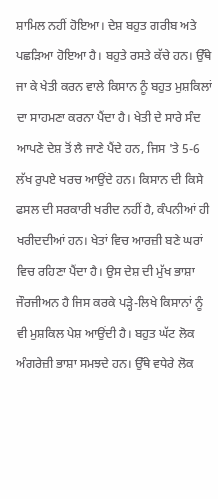ਸ਼ਾਮਿਲ ਨਹੀਂ ਹੋਇਆ। ਦੇਸ਼ ਬਹੁਤ ਗਰੀਬ ਅਤੇ ਪਛੜਿਆ ਹੋਇਆ ਹੈ। ਬਹੁਤੇ ਰਸਤੇ ਕੱਚੇ ਹਨ। ਉੱਥੇ ਜਾ ਕੇ ਖੇਤੀ ਕਰਨ ਵਾਲੇ ਕਿਸਾਨ ਨੂੰ ਬਹੁਤ ਮੁਸ਼ਕਿਲਾਂ ਦਾ ਸਾਹਮਣਾ ਕਰਨਾ ਪੈਂਦਾ ਹੈ। ਖੇਤੀ ਦੇ ਸਾਰੇ ਸੰਦ ਆਪਣੇ ਦੇਸ਼ ਤੋਂ ਲੈ ਜਾਣੇ ਪੈਂਦੇ ਹਨ, ਜਿਸ 'ਤੇ 5-6 ਲੱਖ ਰੁਪਏ ਖਰਚ ਆਉਂਦੇ ਹਨ। ਕਿਸਾਨ ਦੀ ਕਿਸੇ ਫਸਲ ਦੀ ਸਰਕਾਰੀ ਖਰੀਦ ਨਹੀਂ ਹੈ, ਕੰਪਨੀਆਂ ਹੀ ਖਰੀਦਦੀਆਂ ਹਨ। ਖੇਤਾਂ ਵਿਚ ਆਰਜ਼ੀ ਬਣੇ ਘਰਾਂ ਵਿਚ ਰਹਿਣਾ ਪੈਂਦਾ ਹੈ। ਉਸ ਦੇਸ਼ ਦੀ ਮੁੱਖ ਭਾਸ਼ਾ ਜੌਰਜੀਅਨ ਹੈ ਜਿਸ ਕਰਕੇ ਪੜ੍ਹੇ-ਲਿਖੇ ਕਿਸਾਨਾਂ ਨੂੰ ਵੀ ਮੁਸ਼ਕਿਲ ਪੇਸ਼ ਆਉਂਦੀ ਹੈ। ਬਹੁਤ ਘੱਟ ਲੋਕ ਅੰਗਰੇਜ਼ੀ ਭਾਸ਼ਾ ਸਮਝਦੇ ਹਨ। ਉੱਥੇ ਵਧੇਰੇ ਲੋਕ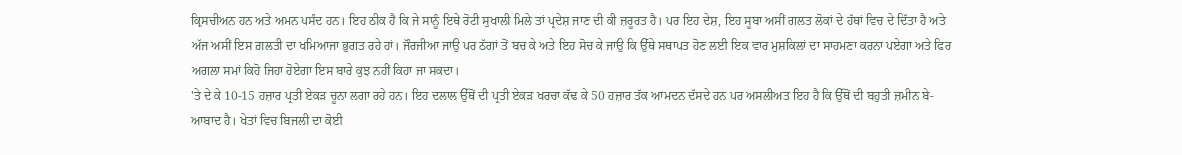ਕ੍ਰਿਸਚੀਅਨ ਹਨ ਅਤੇ ਅਮਨ ਪਸੰਦ ਹਨ। ਇਹ ਠੀਕ ਹੈ ਕਿ ਜੇ ਸਾਨੂੰ ਇਥੇ ਰੋਟੀ ਸੁਖਾਲੀ ਮਿਲੇ ਤਾਂ ਪ੍ਰਦੇਸ਼ ਜਾਣ ਦੀ ਕੀ ਜ਼ਰੂਰਤ ਹੈ। ਪਰ ਇਹ ਦੇਸ਼, ਇਹ ਸੂਬਾ ਅਸੀਂ ਗਲਤ ਲੋਕਾਂ ਦੇ ਹੱਥਾਂ ਵਿਚ ਦੇ ਦਿੱਤਾ ਹੈ ਅਤੇ ਅੱਜ ਅਸੀਂ ਇਸ ਗ਼ਲਤੀ ਦਾ ਖਮਿਆਜਾ ਭੁਗਤ ਰਹੇ ਹਾਂ। ਜੌਰਜੀਆ ਜਾਉ ਪਰ ਠੱਗਾਂ ਤੋਂ ਬਚ ਕੇ ਅਤੇ ਇਹ ਸੋਚ ਕੇ ਜਾਉ ਕਿ ਉੱਥੇ ਸਥਾਪਤ ਹੋਣ ਲਈ ਇਕ ਵਾਰ ਮੁਸ਼ਕਿਲਾਂ ਦਾ ਸਾਹਮਣਾ ਕਰਨਾ ਪਏਗਾ ਅਤੇ ਫਿਰ ਅਗਲਾ ਸਮਾਂ ਕਿਹੋ ਜਿਹਾ ਹੋਏਗਾ ਇਸ ਬਾਰੇ ਕੁਝ ਨਹੀਂ ਕਿਹਾ ਜਾ ਸਕਦਾ।
'ਤੇ ਦੇ ਕੇ 10-15 ਹਜ਼ਾਰ ਪ੍ਰਤੀ ਏਕੜ ਚੂਨਾ ਲਗਾ ਰਹੇ ਹਨ। ਇਹ ਦਲਾਲ ਉੱਥੋਂ ਦੀ ਪ੍ਰਤੀ ਏਕੜ ਖਰਚਾ ਕੱਢ ਕੇ 50 ਹਜ਼ਾਰ ਤੱਕ ਆਮਦਨ ਦੱਸਦੇ ਹਨ ਪਰ ਅਸਲੀਅਤ ਇਹ ਹੈ ਕਿ ਉੱਥੋਂ ਦੀ ਬਹੁਤੀ ਜ਼ਮੀਨ ਬੇ-ਆਬਾਦ ਹੈ। ਖੇਤਾਂ ਵਿਚ ਬਿਜਲੀ ਦਾ ਕੋਈ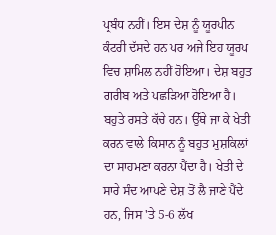ਪ੍ਰਬੰਧ ਨਹੀਂ। ਇਸ ਦੇਸ਼ ਨੂੰ ਯੂਰਪੀਨ ਕੰਟਰੀ ਦੱਸਦੇ ਹਨ ਪਰ ਅਜੇ ਇਹ ਯੂਰਪ ਵਿਚ ਸ਼ਾਮਿਲ ਨਹੀਂ ਹੋਇਆ। ਦੇਸ਼ ਬਹੁਤ ਗਰੀਬ ਅਤੇ ਪਛੜਿਆ ਹੋਇਆ ਹੈ। ਬਹੁਤੇ ਰਸਤੇ ਕੱਚੇ ਹਨ। ਉੱਥੇ ਜਾ ਕੇ ਖੇਤੀ ਕਰਨ ਵਾਲੇ ਕਿਸਾਨ ਨੂੰ ਬਹੁਤ ਮੁਸ਼ਕਿਲਾਂ ਦਾ ਸਾਹਮਣਾ ਕਰਨਾ ਪੈਂਦਾ ਹੈ। ਖੇਤੀ ਦੇ ਸਾਰੇ ਸੰਦ ਆਪਣੇ ਦੇਸ਼ ਤੋਂ ਲੈ ਜਾਣੇ ਪੈਂਦੇ ਹਨ, ਜਿਸ 'ਤੇ 5-6 ਲੱਖ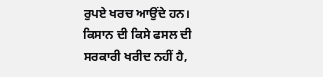ਰੁਪਏ ਖਰਚ ਆਉਂਦੇ ਹਨ। ਕਿਸਾਨ ਦੀ ਕਿਸੇ ਫਸਲ ਦੀ ਸਰਕਾਰੀ ਖਰੀਦ ਨਹੀਂ ਹੈ,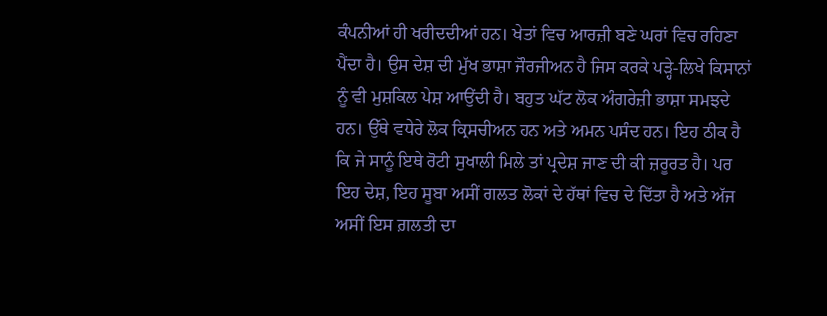ਕੰਪਨੀਆਂ ਹੀ ਖਰੀਦਦੀਆਂ ਹਨ। ਖੇਤਾਂ ਵਿਚ ਆਰਜ਼ੀ ਬਣੇ ਘਰਾਂ ਵਿਚ ਰਹਿਣਾ ਪੈਂਦਾ ਹੈ। ਉਸ ਦੇਸ਼ ਦੀ ਮੁੱਖ ਭਾਸ਼ਾ ਜੌਰਜੀਅਨ ਹੈ ਜਿਸ ਕਰਕੇ ਪੜ੍ਹੇ-ਲਿਖੇ ਕਿਸਾਨਾਂ ਨੂੰ ਵੀ ਮੁਸ਼ਕਿਲ ਪੇਸ਼ ਆਉਂਦੀ ਹੈ। ਬਹੁਤ ਘੱਟ ਲੋਕ ਅੰਗਰੇਜ਼ੀ ਭਾਸ਼ਾ ਸਮਝਦੇ ਹਨ। ਉੱਥੇ ਵਧੇਰੇ ਲੋਕ ਕ੍ਰਿਸਚੀਅਨ ਹਨ ਅਤੇ ਅਮਨ ਪਸੰਦ ਹਨ। ਇਹ ਠੀਕ ਹੈ ਕਿ ਜੇ ਸਾਨੂੰ ਇਥੇ ਰੋਟੀ ਸੁਖਾਲੀ ਮਿਲੇ ਤਾਂ ਪ੍ਰਦੇਸ਼ ਜਾਣ ਦੀ ਕੀ ਜ਼ਰੂਰਤ ਹੈ। ਪਰ ਇਹ ਦੇਸ਼, ਇਹ ਸੂਬਾ ਅਸੀਂ ਗਲਤ ਲੋਕਾਂ ਦੇ ਹੱਥਾਂ ਵਿਚ ਦੇ ਦਿੱਤਾ ਹੈ ਅਤੇ ਅੱਜ ਅਸੀਂ ਇਸ ਗ਼ਲਤੀ ਦਾ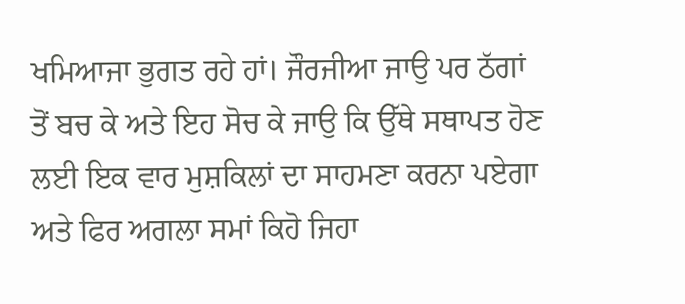ਖਮਿਆਜਾ ਭੁਗਤ ਰਹੇ ਹਾਂ। ਜੌਰਜੀਆ ਜਾਉ ਪਰ ਠੱਗਾਂ ਤੋਂ ਬਚ ਕੇ ਅਤੇ ਇਹ ਸੋਚ ਕੇ ਜਾਉ ਕਿ ਉੱਥੇ ਸਥਾਪਤ ਹੋਣ ਲਈ ਇਕ ਵਾਰ ਮੁਸ਼ਕਿਲਾਂ ਦਾ ਸਾਹਮਣਾ ਕਰਨਾ ਪਏਗਾ ਅਤੇ ਫਿਰ ਅਗਲਾ ਸਮਾਂ ਕਿਹੋ ਜਿਹਾ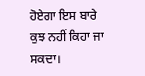ਹੋਏਗਾ ਇਸ ਬਾਰੇ ਕੁਝ ਨਹੀਂ ਕਿਹਾ ਜਾ ਸਕਦਾ।